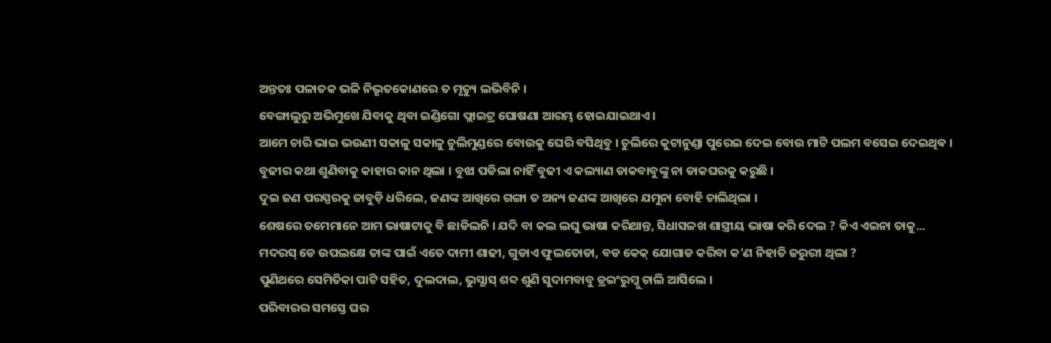ଅନ୍ତତଃ ପଳାତକ ଭଳି ନିଭୃତକୋଣରେ ତ ମୃତ୍ୟୁ ଲଭିବିନି ।
ବେଙ୍ଗାଲୁରୁ ଅଭିମୁଖେ ଯିବାକୁ ଥିବା ଇଣ୍ଡିଗୋ ଫ୍ଲାଇଟ୍ର ଘୋଷଣା ଆରମ୍ଭ ହୋଇଯାଇଥାଏ ।
ଆମେ ଚାରି ଭାଇ ଭଉଣୀ ସକାଳୁ ସକାଳୁ ଚୁଲିମୁଣ୍ଡରେ ବୋଉକୁ ଘେରି ବସିଥିବୁ । ଚୁଲିରେ କୁଟାନୁଣ୍ଡା ପୁରେଇ ଦେଇ ବୋଉ ମାଟି ପଲମ ବସେଇ ଦେଇଥିଵ ।
ବୁଢୀର କଥା ଶୁଣିବାକୁ କାହାର କାନ ଥିଲା । ବୁଝା ପଡିଲା ନାହିଁ ବୁଢୀ ଏ କଲ୍ୟାଣ ଡାକବାବୁଙ୍କୁ ନା ଡାକଘରକୁ କରୁଛି ।
ଦୁଇ ଜଣ ପରସ୍ପରକୁ ଜାବୁଡ଼ି ଧରିଲେ, ଜଣଙ୍କ ଆଖିରେ ଗଙ୍ଗା ତ ଅନ୍ୟ ଜଣଙ୍କ ଆଖିରେ ଯମୁନା ବୋହି ଚାଲିଥିଲା ।
ଶେଷରେ ତମେମାନେ ଆମ ଭାଷାଟାକୁ ବି ଛାଡିଲନି । ଯଦି ବା କଲ ଲଘୁ ଭାଷା କରିଥାନ୍ତ, ସିଧାସଳଖ ଶାସ୍ତ୍ରୀୟ ଭାଷା କରି ଦେଲ ? କିଏ ଏଇନା ତାକୁ...
ମଦରସ୍ ଡେ ଉପଲକ୍ଷେ ତାଙ୍କ ପାଇଁ ଏତେ ଦାମୀ ଶାଢୀ, ଗୁଡାଏ ଫୁଲତୋଡା, ବଡ କେକ୍ ଯୋଗାଡ କରିବା କ'ଣ ନିହାତି ଜରୁରୀ ଥିଲା ?
ପୁଣିଥରେ ସେମିତିକା ପାଟି ସହିତ, ଦୁଲଦାଲ, ଭୁସ୍ଭାସ୍ ଶବ୍ଦ ଶୁଣି ସୁଦାମବାବୁ ଡ୍ରଇଂରୁମ୍କୁ ଚାଲି ଆସିଲେ ।
ପରିବାରର ସମସ୍ତେ ଘର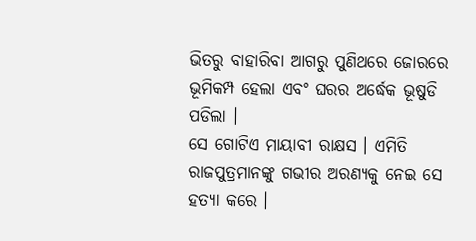ଭିତରୁ ବାହାରିବା ଆଗରୁ ପୁଣିଥରେ ଜୋରରେ ଭୂମିକମ୍ପ ହେଲା ଏବଂ ଘରର ଅର୍ଦ୍ଧେକ ଭୂଷୁଡି ପଡିଲା ।
ସେ ଗୋଟିଏ ମାୟାବୀ ରାକ୍ଷସ । ଏମିତି ରାଜପୁତ୍ରମାନଙ୍କୁ ଗଭୀର ଅରଣ୍ୟକୁ ନେଇ ସେ ହତ୍ୟା କରେ ।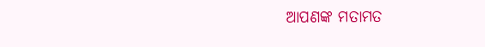ଆପଣଙ୍କ ମତାମତ